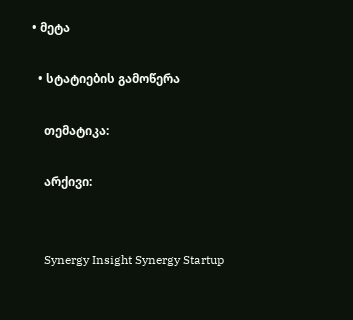• მეტა

  • სტატიების გამოწერა

    თემატიკა:

    არქივი:


    Synergy Insight Synergy Startup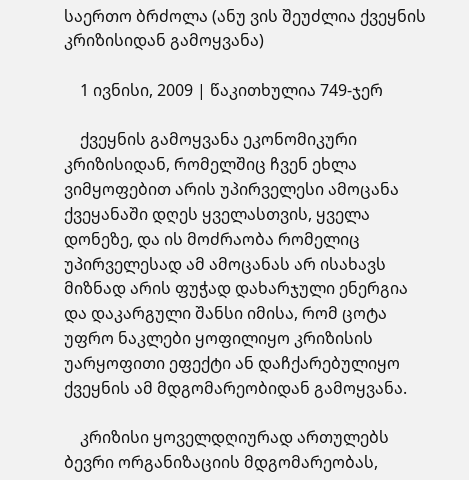საერთო ბრძოლა (ანუ ვის შეუძლია ქვეყნის კრიზისიდან გამოყვანა)

    1 ივნისი, 2009 | წაკითხულია 749-ჯერ

    ქვეყნის გამოყვანა ეკონომიკური კრიზისიდან, რომელშიც ჩვენ ეხლა ვიმყოფებით არის უპირველესი ამოცანა ქვეყანაში დღეს ყველასთვის, ყველა დონეზე, და ის მოძრაობა რომელიც უპირველესად ამ ამოცანას არ ისახავს მიზნად არის ფუჭად დახარჯული ენერგია და დაკარგული შანსი იმისა, რომ ცოტა უფრო ნაკლები ყოფილიყო კრიზისის უარყოფითი ეფექტი ან დაჩქარებულიყო ქვეყნის ამ მდგომარეობიდან გამოყვანა.

    კრიზისი ყოველდღიურად ართულებს ბევრი ორგანიზაციის მდგომარეობას,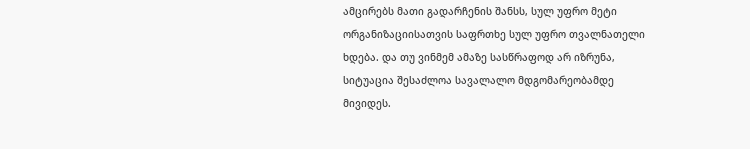ამცირებს მათი გადარჩენის შანსს, სულ უფრო მეტი ორგანიზაციისათვის საფრთხე სულ უფრო თვალნათელი ხდება. და თუ ვინმემ ამაზე სასწრაფოდ არ იზრუნა,  სიტუაცია შესაძლოა სავალალო მდგომარეობამდე მივიდეს.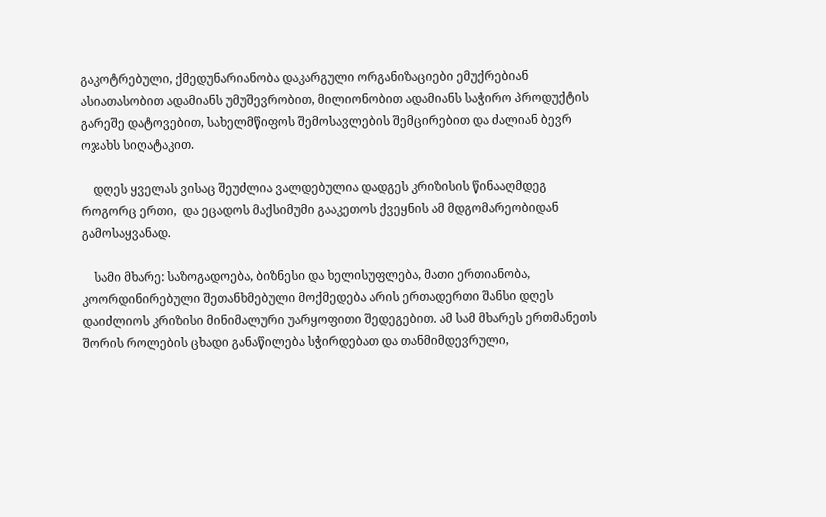გაკოტრებული, ქმედუნარიანობა დაკარგული ორგანიზაციები ემუქრებიან ასიათასობით ადამიანს უმუშევრობით, მილიონობით ადამიანს საჭირო პროდუქტის გარეშე დატოვებით, სახელმწიფოს შემოსავლების შემცირებით და ძალიან ბევრ ოჯახს სიღატაკით.

    დღეს ყველას ვისაც შეუძლია ვალდებულია დადგეს კრიზისის წინააღმდეგ როგორც ერთი,  და ეცადოს მაქსიმუმი გააკეთოს ქვეყნის ამ მდგომარეობიდან გამოსაყვანად.

    სამი მხარე: საზოგადოება, ბიზნესი და ხელისუფლება, მათი ერთიანობა, კოორდინირებული შეთანხმებული მოქმედება არის ერთადერთი შანსი დღეს დაიძლიოს კრიზისი მინიმალური უარყოფითი შედეგებით. ამ სამ მხარეს ერთმანეთს შორის როლების ცხადი განაწილება სჭირდებათ და თანმიმდევრული,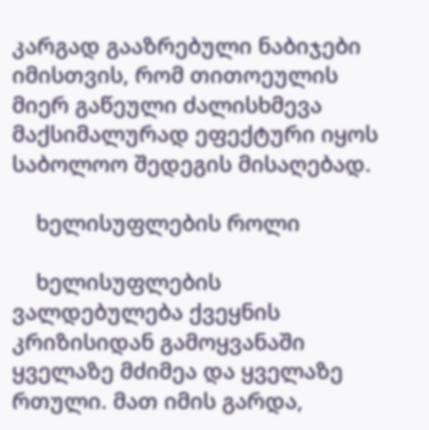კარგად გააზრებული ნაბიჯები იმისთვის, რომ თითოეულის მიერ გაწეული ძალისხმევა მაქსიმალურად ეფექტური იყოს საბოლოო შედეგის მისაღებად.

    ხელისუფლების როლი

    ხელისუფლების ვალდებულება ქვეყნის კრიზისიდან გამოყვანაში ყველაზე მძიმეა და ყველაზე რთული. მათ იმის გარდა,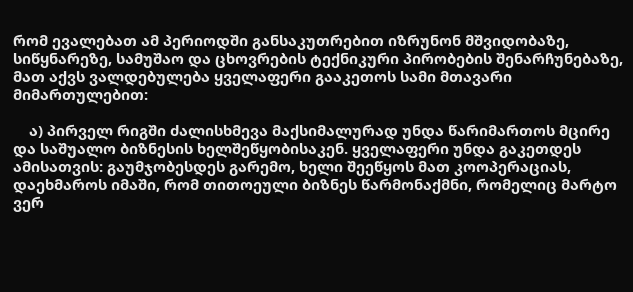რომ ევალებათ ამ პერიოდში განსაკუთრებით იზრუნონ მშვიდობაზე, სიწყნარეზე, სამუშაო და ცხოვრების ტექნიკური პირობების შენარჩუნებაზე, მათ აქვს ვალდებულება ყველაფერი გააკეთოს სამი მთავარი მიმართულებით:

    ა) პირველ რიგში ძალისხმევა მაქსიმალურად უნდა წარიმართოს მცირე და საშუალო ბიზნესის ხელშეწყობისაკენ. ყველაფერი უნდა გაკეთდეს ამისათვის: გაუმჯობესდეს გარემო, ხელი შეეწყოს მათ კოოპერაციას, დაეხმაროს იმაში, რომ თითოეული ბიზნეს წარმონაქმნი, რომელიც მარტო ვერ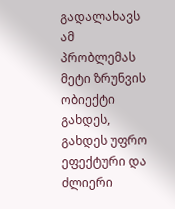გადალახავს ამ პრობლემას მეტი ზრუნვის ობიექტი გახდეს, გახდეს უფრო ეფექტური და ძლიერი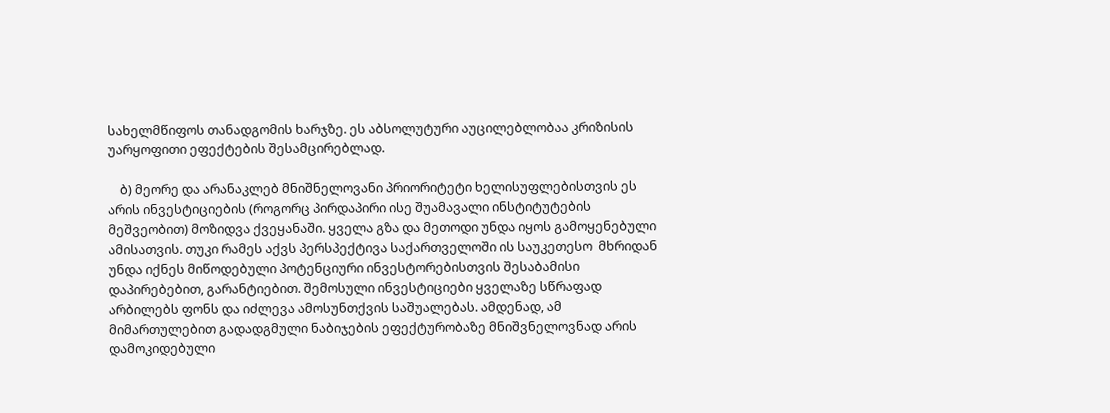სახელმწიფოს თანადგომის ხარჯზე. ეს აბსოლუტური აუცილებლობაა კრიზისის უარყოფითი ეფექტების შესამცირებლად.

    ბ) მეორე და არანაკლებ მნიშნელოვანი პრიორიტეტი ხელისუფლებისთვის ეს არის ინვესტიციების (როგორც პირდაპირი ისე შუამავალი ინსტიტუტების მეშვეობით) მოზიდვა ქვეყანაში. ყველა გზა და მეთოდი უნდა იყოს გამოყენებული ამისათვის. თუკი რამეს აქვს პერსპექტივა საქართველოში ის საუკეთესო  მხრიდან უნდა იქნეს მიწოდებული პოტენციური ინვესტორებისთვის შესაბამისი დაპირებებით, გარანტიებით. შემოსული ინვესტიციები ყველაზე სწრაფად არბილებს ფონს და იძლევა ამოსუნთქვის საშუალებას. ამდენად, ამ მიმართულებით გადადგმული ნაბიჯების ეფექტურობაზე მნიშვნელოვნად არის დამოკიდებული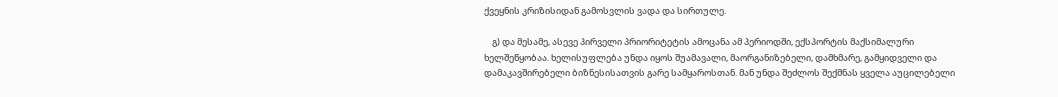ქვეყნის კრიზისიდან გამოსვლის ვადა და სირთულე.

    გ) და მესამე, ასევე პირველი პრიორიტეტის ამოცანა ამ პერიოდში, ექსპორტის მაქსიმალური ხელშეწყობაა. ხელისუფლება უნდა იყოს შუამავალი, მაორგანიზებელი, დამხმარე, გამყიდველი და დამაკავშირებელი ბიზნესისათვის გარე სამყაროსთან. მან უნდა შეძლოს შექმნას ყველა აუცილებელი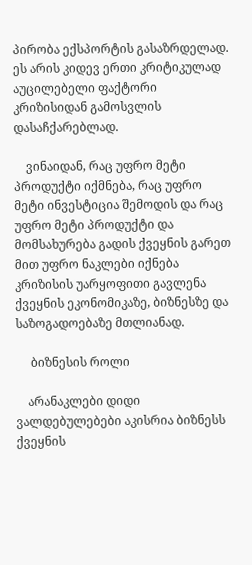პირობა ექსპორტის გასაზრდელად. ეს არის კიდევ ერთი კრიტიკულად აუცილებელი ფაქტორი კრიზისიდან გამოსვლის დასაჩქარებლად.

    ვინაიდან, რაც უფრო მეტი პროდუქტი იქმნება, რაც უფრო მეტი ინვესტიცია შემოდის და რაც უფრო მეტი პროდუქტი და მომსახურება გადის ქვეყნის გარეთ მით უფრო ნაკლები იქნება კრიზისის უარყოფითი გავლენა ქვეყნის ეკონომიკაზე, ბიზნესზე და საზოგადოებაზე მთლიანად.

     ბიზნესის როლი

    არანაკლები დიდი ვალდებულებები აკისრია ბიზნესს ქვეყნის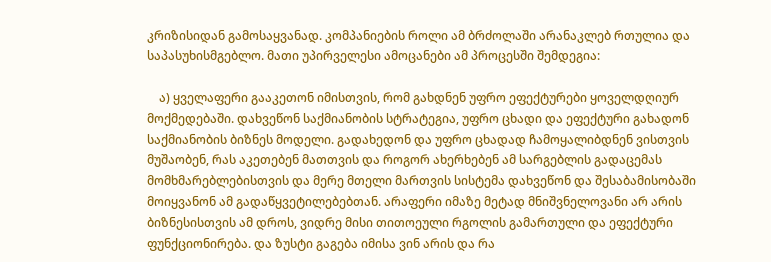კრიზისიდან გამოსაყვანად. კომპანიების როლი ამ ბრძოლაში არანაკლებ რთულია და საპასუხისმგებლო. მათი უპირველესი ამოცანები ამ პროცესში შემდეგია:

    ა) ყველაფერი გააკეთონ იმისთვის, რომ გახდნენ უფრო ეფექტურები ყოველდღიურ მოქმედებაში. დახვეწონ საქმიანობის სტრატეგია, უფრო ცხადი და ეფექტური გახადონ საქმიანობის ბიზნეს მოდელი. გადახედონ და უფრო ცხადად ჩამოყალიბდნენ ვისთვის მუშაობენ, რას აკეთებენ მათთვის და როგორ ახერხებენ ამ სარგებლის გადაცემას მომხმარებლებისთვის და მერე მთელი მართვის სისტემა დახვეწონ და შესაბამისობაში მოიყვანონ ამ გადაწყვეტილებებთან. არაფერი იმაზე მეტად მნიშვნელოვანი არ არის ბიზნესისთვის ამ დროს, ვიდრე მისი თითოეული რგოლის გამართული და ეფექტური ფუნქციონირება. და ზუსტი გაგება იმისა ვინ არის და რა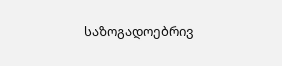საზოგადოებრივ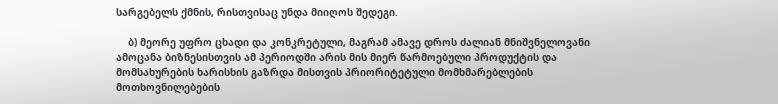სარგებელს ქმნის, რისთვისაც უნდა მიიღოს შედეგი.

    ბ) მეორე უფრო ცხადი და კონკრეტული, მაგრამ ამავე დროს ძალიან მნიშვნელოვანი ამოცანა ბიზნესისთვის ამ პერიოდში არის მის მიერ წარმოებული პროდუქტის და მომსახურების ხარისხის გაზრდა მისთვის პრიორიტეტული მომხმარებლების მოთხოვნილებების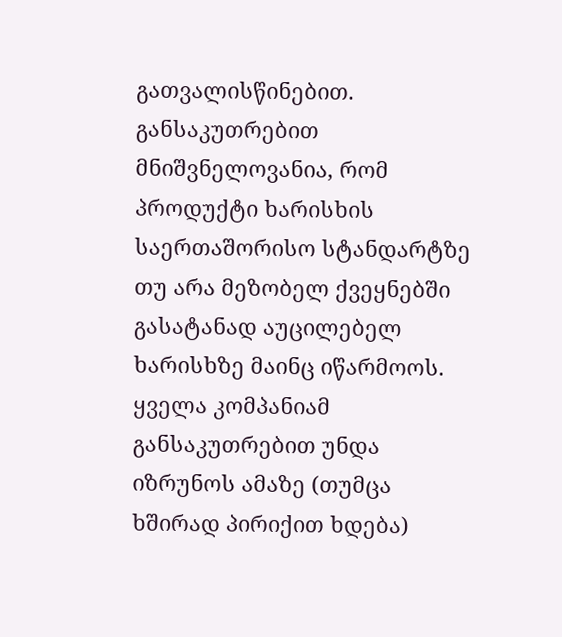გათვალისწინებით. განსაკუთრებით მნიშვნელოვანია, რომ პროდუქტი ხარისხის საერთაშორისო სტანდარტზე თუ არა მეზობელ ქვეყნებში გასატანად აუცილებელ ხარისხზე მაინც იწარმოოს. ყველა კომპანიამ განსაკუთრებით უნდა იზრუნოს ამაზე (თუმცა ხშირად პირიქით ხდება)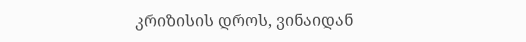კრიზისის დროს, ვინაიდან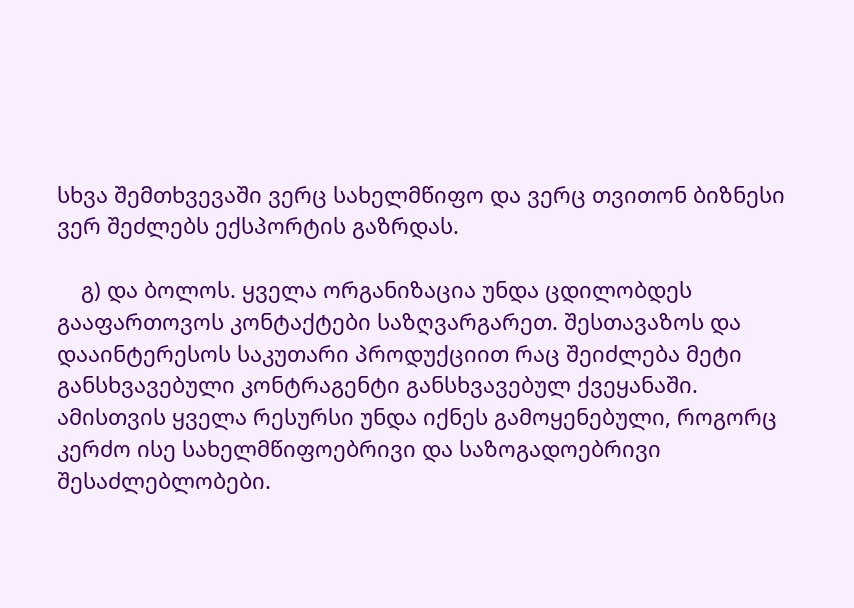სხვა შემთხვევაში ვერც სახელმწიფო და ვერც თვითონ ბიზნესი ვერ შეძლებს ექსპორტის გაზრდას.

    გ) და ბოლოს. ყველა ორგანიზაცია უნდა ცდილობდეს გააფართოვოს კონტაქტები საზღვარგარეთ. შესთავაზოს და დააინტერესოს საკუთარი პროდუქციით რაც შეიძლება მეტი განსხვავებული კონტრაგენტი განსხვავებულ ქვეყანაში. ამისთვის ყველა რესურსი უნდა იქნეს გამოყენებული, როგორც კერძო ისე სახელმწიფოებრივი და საზოგადოებრივი შესაძლებლობები.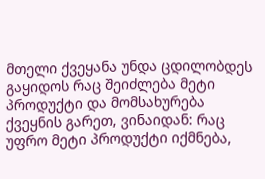მთელი ქვეყანა უნდა ცდილობდეს გაყიდოს რაც შეიძლება მეტი პროდუქტი და მომსახურება ქვეყნის გარეთ, ვინაიდან: რაც უფრო მეტი პროდუქტი იქმნება,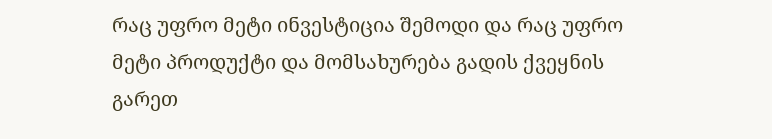რაც უფრო მეტი ინვესტიცია შემოდი და რაც უფრო მეტი პროდუქტი და მომსახურება გადის ქვეყნის გარეთ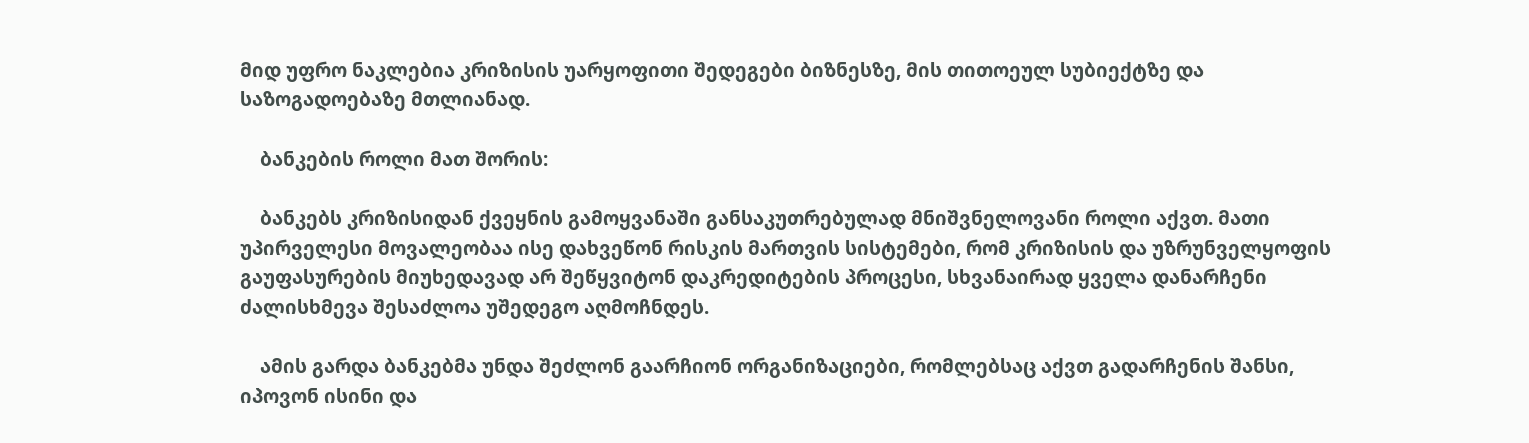მიდ უფრო ნაკლებია კრიზისის უარყოფითი შედეგები ბიზნესზე, მის თითოეულ სუბიექტზე და საზოგადოებაზე მთლიანად.

    ბანკების როლი მათ შორის:

    ბანკებს კრიზისიდან ქვეყნის გამოყვანაში განსაკუთრებულად მნიშვნელოვანი როლი აქვთ. მათი უპირველესი მოვალეობაა ისე დახვეწონ რისკის მართვის სისტემები, რომ კრიზისის და უზრუნველყოფის გაუფასურების მიუხედავად არ შეწყვიტონ დაკრედიტების პროცესი, სხვანაირად ყველა დანარჩენი ძალისხმევა შესაძლოა უშედეგო აღმოჩნდეს.

    ამის გარდა ბანკებმა უნდა შეძლონ გაარჩიონ ორგანიზაციები, რომლებსაც აქვთ გადარჩენის შანსი, იპოვონ ისინი და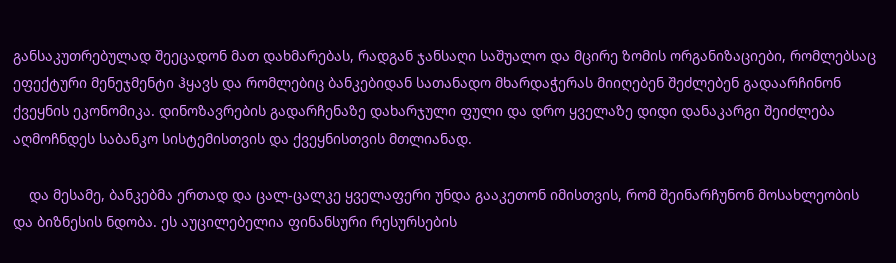განსაკუთრებულად შეეცადონ მათ დახმარებას, რადგან ჯანსაღი საშუალო და მცირე ზომის ორგანიზაციები, რომლებსაც ეფექტური მენეჯმენტი ჰყავს და რომლებიც ბანკებიდან სათანადო მხარდაჭერას მიიღებენ შეძლებენ გადაარჩინონ ქვეყნის ეკონომიკა. დინოზავრების გადარჩენაზე დახარჯული ფული და დრო ყველაზე დიდი დანაკარგი შეიძლება აღმოჩნდეს საბანკო სისტემისთვის და ქვეყნისთვის მთლიანად.

    და მესამე, ბანკებმა ერთად და ცალ-ცალკე ყველაფერი უნდა გააკეთონ იმისთვის, რომ შეინარჩუნონ მოსახლეობის და ბიზნესის ნდობა. ეს აუცილებელია ფინანსური რესურსების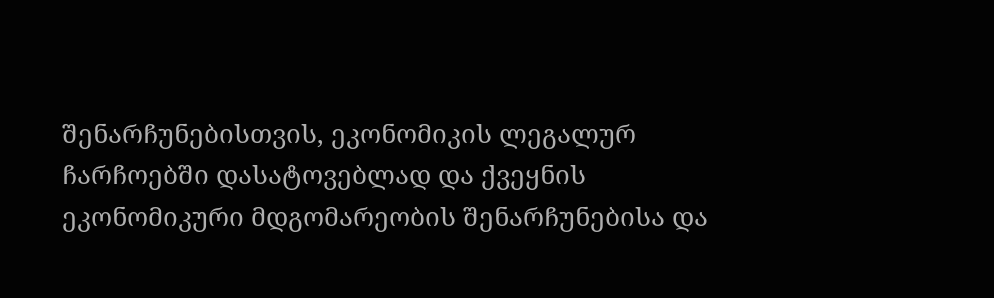შენარჩუნებისთვის, ეკონომიკის ლეგალურ ჩარჩოებში დასატოვებლად და ქვეყნის ეკონომიკური მდგომარეობის შენარჩუნებისა და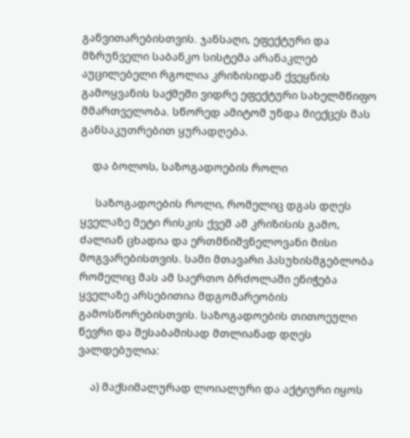განვითარებისთვის. ჯანსაღი, ეფექტური და მზრუნველი საბანკო სისტემა არანაკლებ აუცილებელი რგოლია კრიზისიდან ქვეყნის გამოყვანის საქმეში ვიდრე ეფექტური სახელმწიფო მმართველობა. სწორედ ამიტომ უნდა მიექცეს მას განსაკუთრებით ყურადღება.

    და ბოლოს, საზოგადოების როლი

     საზოგადოების როლი, რომელიც დგას დღეს ყველაზე მეტი რისკის ქვეშ ამ კრიზისის გამო, ძალიან ცხადია და ერთმნიშვნელოვანი მისი მოგვარებისთვის. სამი მთავარი პასუხისმგებლობა რომელიც მას ამ საერთო ბრძოლაში ენიჭება ყველაზე არსებითია მდგომარეობის გამოსწორებისთვის. საზოგადოების თითოეული წევრი და შესაბამისად მთლიანად დღეს ვალდებულია:

    ა) მაქსიმალურად ლოიალური და აქტიური იყოს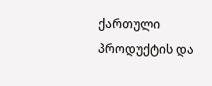ქართული პროდუქტის და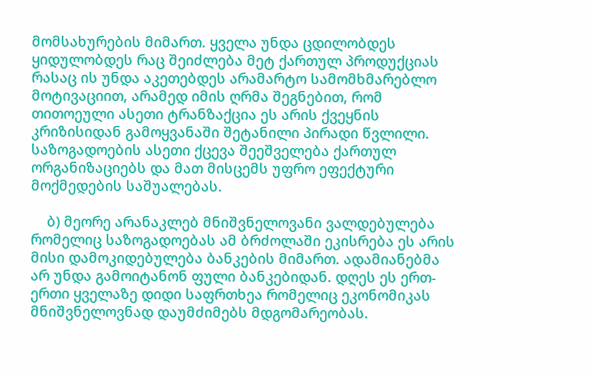მომსახურების მიმართ. ყველა უნდა ცდილობდეს ყიდულობდეს რაც შეიძლება მეტ ქართულ პროდუქციას რასაც ის უნდა აკეთებდეს არამარტო სამომხმარებლო მოტივაციით, არამედ იმის ღრმა შეგნებით, რომ თითოეული ასეთი ტრანზაქცია ეს არის ქვეყნის კრიზისიდან გამოყვანაში შეტანილი პირადი წვლილი. საზოგადოების ასეთი ქცევა შეეშველება ქართულ ორგანიზაციებს და მათ მისცემს უფრო ეფექტური მოქმედების საშუალებას.

    ბ) მეორე არანაკლებ მნიშვნელოვანი ვალდებულება რომელიც საზოგადოებას ამ ბრძოლაში ეკისრება ეს არის მისი დამოკიდებულება ბანკების მიმართ. ადამიანებმა არ უნდა გამოიტანონ ფული ბანკებიდან. დღეს ეს ერთ-ერთი ყველაზე დიდი საფრთხეა რომელიც ეკონომიკას მნიშვნელოვნად დაუმძიმებს მდგომარეობას.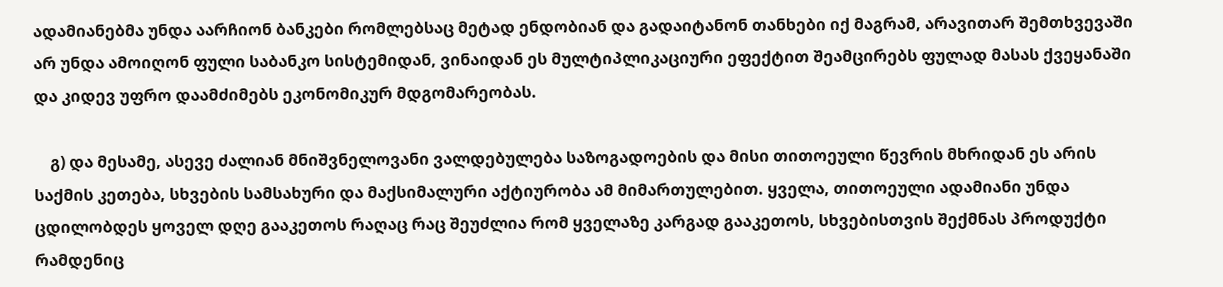ადამიანებმა უნდა აარჩიონ ბანკები რომლებსაც მეტად ენდობიან და გადაიტანონ თანხები იქ მაგრამ, არავითარ შემთხვევაში არ უნდა ამოიღონ ფული საბანკო სისტემიდან, ვინაიდან ეს მულტიპლიკაციური ეფექტით შეამცირებს ფულად მასას ქვეყანაში და კიდევ უფრო დაამძიმებს ეკონომიკურ მდგომარეობას.

    გ) და მესამე, ასევე ძალიან მნიშვნელოვანი ვალდებულება საზოგადოების და მისი თითოეული წევრის მხრიდან ეს არის საქმის კეთება, სხვების სამსახური და მაქსიმალური აქტიურობა ამ მიმართულებით. ყველა, თითოეული ადამიანი უნდა ცდილობდეს ყოველ დღე გააკეთოს რაღაც რაც შეუძლია რომ ყველაზე კარგად გააკეთოს, სხვებისთვის შექმნას პროდუქტი რამდენიც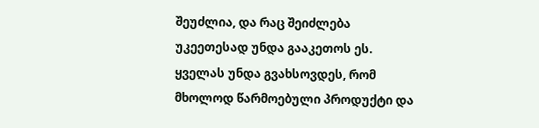შეუძლია, და რაც შეიძლება უკეეთესად უნდა გააკეთოს ეს. ყველას უნდა გვახსოვდეს, რომ მხოლოდ წარმოებული პროდუქტი და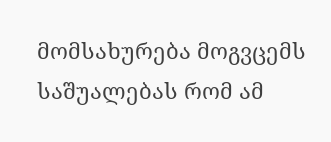მომსახურება მოგვცემს საშუალებას რომ ამ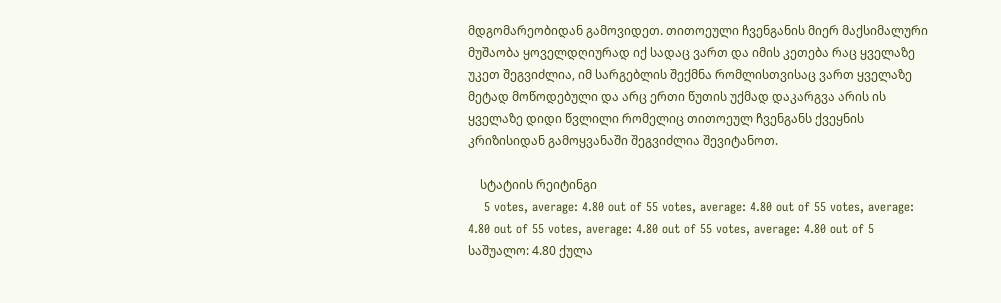მდგომარეობიდან გამოვიდეთ. თითოეული ჩვენგანის მიერ მაქსიმალური მუშაობა ყოველდღიურად იქ სადაც ვართ და იმის კეთება რაც ყველაზე უკეთ შეგვიძლია, იმ სარგებლის შექმნა რომლისთვისაც ვართ ყველაზე მეტად მოწოდებული და არც ერთი წუთის უქმად დაკარგვა არის ის ყველაზე დიდი წვლილი რომელიც თითოეულ ჩვენგანს ქვეყნის კრიზისიდან გამოყვანაში შეგვიძლია შევიტანოთ.

    სტატიის რეიტინგი
    5 votes, average: 4.80 out of 55 votes, average: 4.80 out of 55 votes, average: 4.80 out of 55 votes, average: 4.80 out of 55 votes, average: 4.80 out of 5 საშუალო: 4.80 ქულა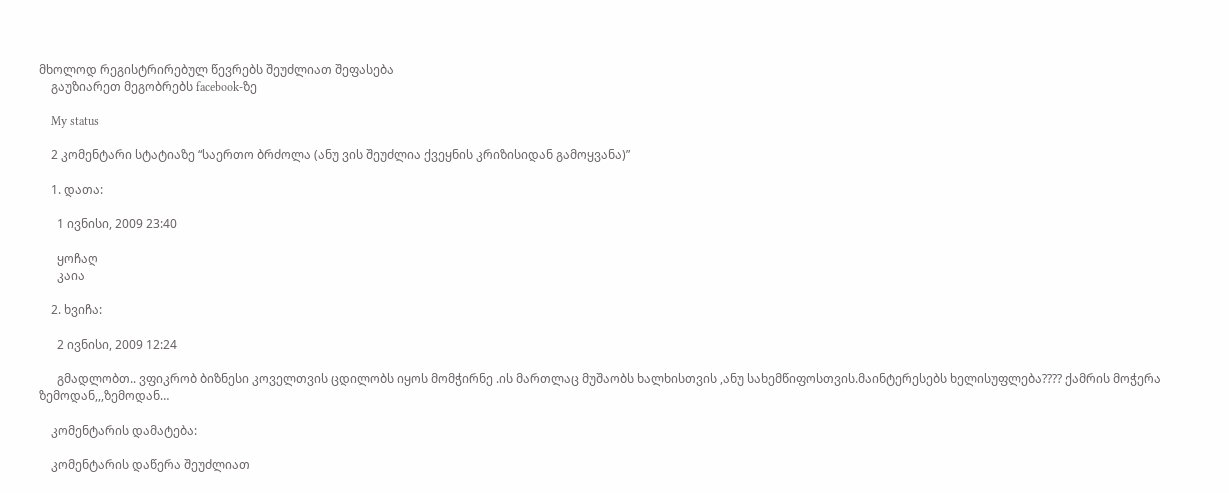მხოლოდ რეგისტრირებულ წევრებს შეუძლიათ შეფასება
    გაუზიარეთ მეგობრებს facebook-ზე

    My status

    2 კომენტარი სტატიაზე “საერთო ბრძოლა (ანუ ვის შეუძლია ქვეყნის კრიზისიდან გამოყვანა)”

    1. დათა:

      1 ივნისი, 2009 23:40

      ყოჩაღ
      კაია

    2. ხვიჩა:

      2 ივნისი, 2009 12:24

      გმადლობთ.. ვფიკრობ ბიზნესი კოველთვის ცდილობს იყოს მომჭირნე .ის მართლაც მუშაობს ხალხისთვის ,ანუ სახემწიფოსთვის.მაინტერესებს ხელისუფლება???? ქამრის მოჭერა ზემოდან,,,ზემოდან…

    კომენტარის დამატება:

    კომენტარის დაწერა შეუძლიათ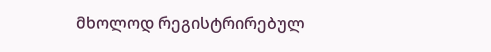მხოლოდ რეგისტრირებულ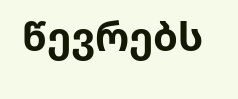წევრებს